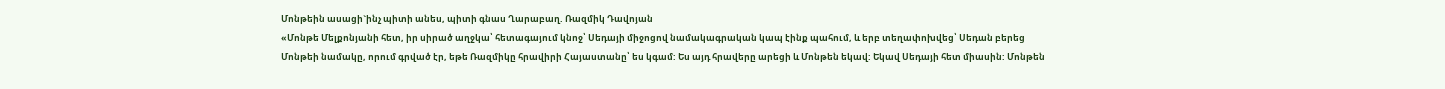Մոնթեին ասացի`ինչ պիտի անես, պիտի գնաս Ղարաբաղ. Ռազմիկ Դավոյան
«Մոնթե Մելքոնյանի հետ, իր սիրած աղջկա՝ հետագայում կնոջ՝ Սեդայի միջոցով նամակագրական կապ էինք պահում, և երբ տեղափոխվեց՝ Սեդան բերեց Մոնթեի նամակը, որում գրված էր, եթե Ռազմիկը հրավիրի Հայաստանը՝ ես կգամ: Ես այդ հրավերը արեցի և Մոնթեն եկավ: Եկավ Սեդայի հետ միասին: Մոնթեն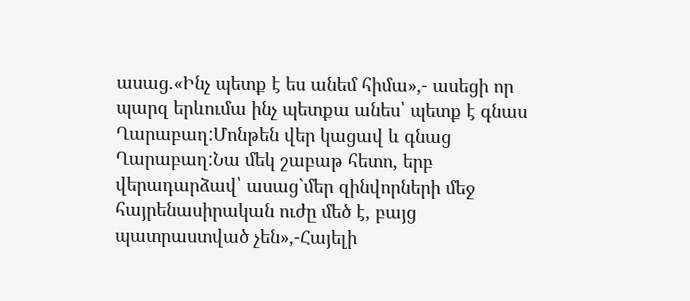ասաց.«Ինչ պետք է ես անեմ հիմա»,- ասեցի որ պարզ երևումա ինչ պետքա անես՝ պետք է գնաս Ղարաբաղ:Մոնթեն վեր կացավ և գնաց Ղարաբաղ:Նա մեկ շաբաթ հետո, երբ վերադարձավ՝ ասաց`մեր զինվորների մեջ հայրենասիրական ուժը մեծ է, բայց պատրաստված չեն»,-Հայելի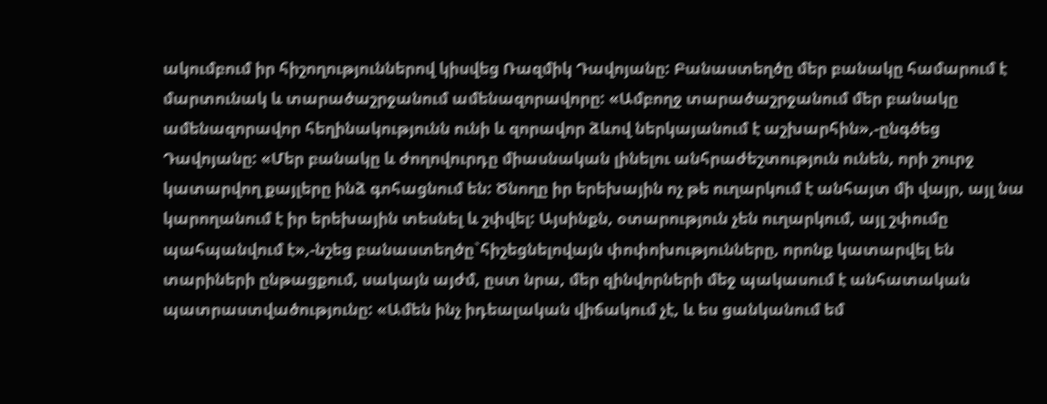ակումբում իր հիշողություններով կիսվեց Ռազմիկ Դավոյանը: Բանաստեղծը մեր բանակը համարում է մարտունակ և տարածաշրջանում ամենազորավորը: «Ամբողջ տարածաշրջանում մեր բանակը ամենազորավոր հեղինակությունն ունի և զորավոր ձևով ներկայանում է աշխարհին»,-ընգծեց Դավոյանը: «Մեր բանակը և ժողովուրդը միասնական լինելու անհրաժեշտություն ունեն, որի շուրջ կատարվող քայլերը ինձ գոհացնում են: Ծնողը իր երեխային ոչ թե ուղարկում է անհայտ մի վայր, այլ նա կարողանում է իր երեխային տեսնել և շփվել: Այսինքն, օտարություն չեն ուղարկում, այլ շփումը պահպանվում է»,-նշեց բանաստեղծը`հիշեցնելովայն փոփոխությունները, որոնք կատարվել են տարիների ընթացքում, սակայն այժմ, ըստ նրա, մեր զինվորների մեջ պակասում է անհատական պատրաստվածությունը: «Ամեն ինչ իդեալական վիճակում չէ, և ես ցանկանում եմ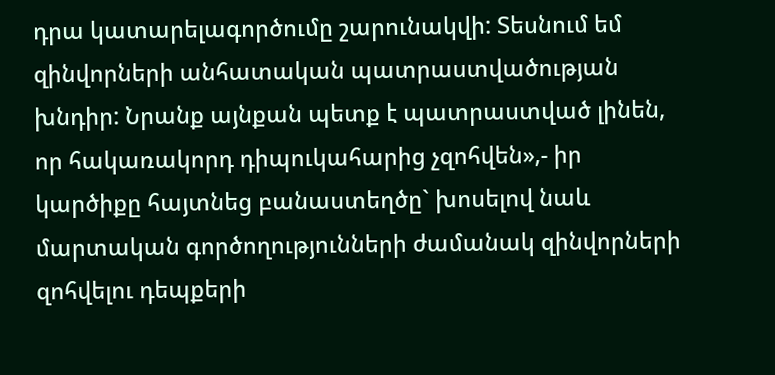դրա կատարելագործումը շարունակվի: Տեսնում եմ զինվորների անհատական պատրաստվածության խնդիր: Նրանք այնքան պետք է պատրաստված լինեն, որ հակառակորդ դիպուկահարից չզոհվեն»,- իր կարծիքը հայտնեց բանաստեղծը` խոսելով նաև մարտական գործողությունների ժամանակ զինվորների զոհվելու դեպքերի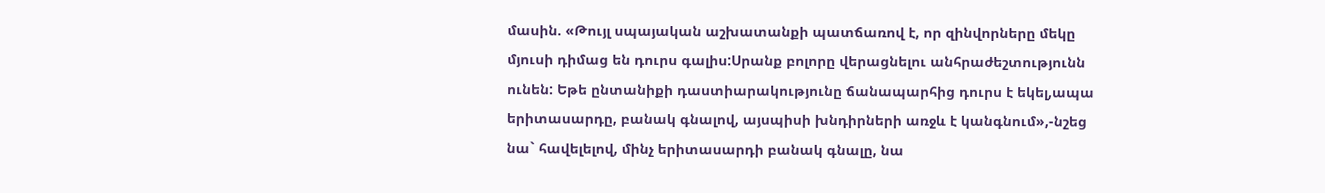մասին. «Թույլ սպայական աշխատանքի պատճառով է, որ զինվորները մեկը մյուսի դիմաց են դուրս գալիս:Սրանք բոլորը վերացնելու անհրաժեշտությունն ունեն: Եթե ընտանիքի դաստիարակությունը ճանապարհից դուրս է եկել,ապա երիտասարդը, բանակ գնալով, այսպիսի խնդիրների առջև է կանգնում»,-նշեց նա` հավելելով, մինչ երիտասարդի բանակ գնալը, նա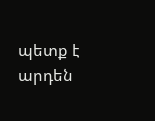պետք է արդեն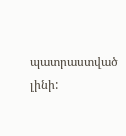պատրաստված լինի: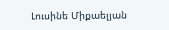Լուսինե Միքաելյան